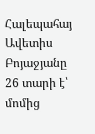Հալեպահայ Ավետիս Բոյաջյանը 26 տարի է՝ մոմից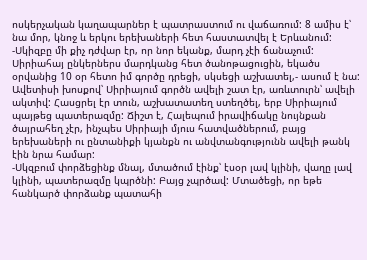ոսկերչական կաղապարներ է պատրաստում ու վաճառում: 8 ամիս է՝ նա մոր, կնոջ և երկու երեխաների հետ հաստատվել է Երևանում:
-Սկիզբը մի քիչ դժվար էր, որ նոր եկանք, մարդ չէի ճանաչում: Սիրիահայ ընկերներս մարդկանց հետ ծանոթացուցին, եկածս օրվանից 10 օր հետո իմ գործը դրեցի, սկսեցի աշխատել,- ասում է նա:
Ավետիսի խոսքով՝ Սիրիայում գործն ավելի շատ էր, առևտուրն՝ ավելի ակտիվ: Հասցրել էր տուն, աշխատատեղ ստեղծել, երբ Սիրիայում պայթեց պատերազմը: Ճիշտ է, Հալեպում իրավիճակը նույնքան ծայրահեղ չէր, ինչպես Սիրիայի մյուս հատվածներում, բայց երեխաների ու ընտանիքի կյանքն ու անվտանգությունն ավելի թանկ էին նրա համար:
-Սկզբում փորձեցինք մնալ, մտածում էինք՝ էսօր լավ կլինի, վաղը լավ կլինի, պատերազմը կպրծնի: Բայց չպրծավ: Մտածեցի, որ եթե հանկարծ փորձանք պատահի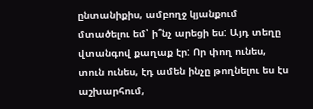ընտանիքիս, ամբողջ կյանքում մտածելու եմ՝ ի՞նչ արեցի ես: Այդ տեղը վտանգով քաղաք էր: Որ փող ունես, տուն ունես, էդ ամեն ինչը թողնելու ես էս աշխարհում,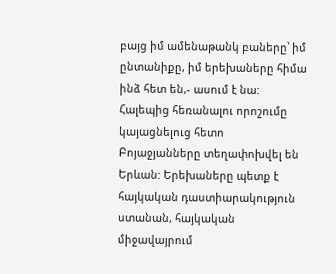բայց իմ ամենաթանկ բաները՝ իմ ընտանիքը, իմ երեխաները հիմա ինձ հետ են,- ասում է նա:
Հալեպից հեռանալու որոշումը կայացնելուց հետո Բոյաջյանները տեղափոխվել են Երևան: Երեխաները պետք է հայկական դաստիարակություն ստանան, հայկական միջավայրում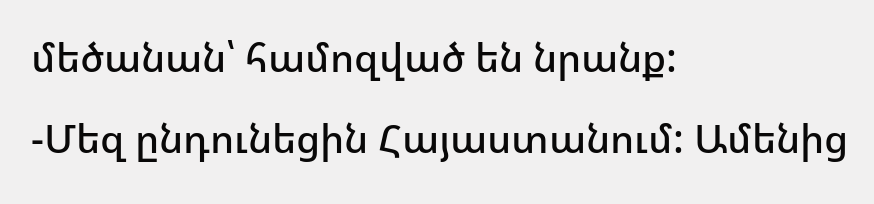մեծանան՝ համոզված են նրանք:
-Մեզ ընդունեցին Հայաստանում: Ամենից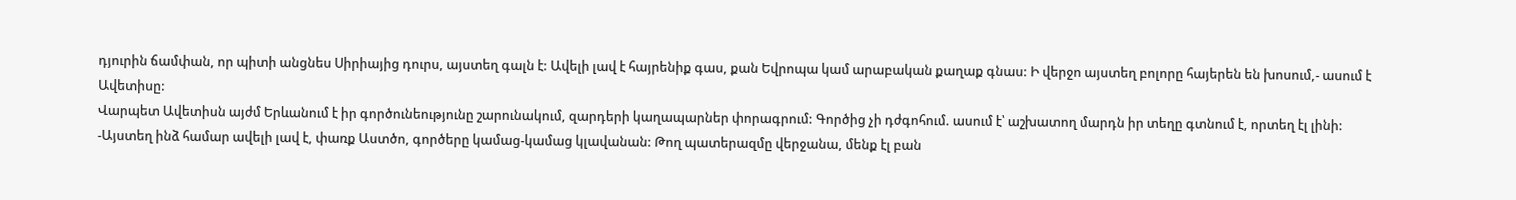դյուրին ճամփան, որ պիտի անցնես Սիրիայից դուրս, այստեղ գալն է: Ավելի լավ է հայրենիք գաս, քան Եվրոպա կամ արաբական քաղաք գնաս: Ի վերջո այստեղ բոլորը հայերեն են խոսում,- ասում է Ավետիսը:
Վարպետ Ավետիսն այժմ Երևանում է իր գործունեությունը շարունակում, զարդերի կաղապարներ փորագրում: Գործից չի դժգոհում. ասում է՝ աշխատող մարդն իր տեղը գտնում է, որտեղ էլ լինի:
-Այստեղ ինձ համար ավելի լավ է, փառք Աստծո, գործերը կամաց-կամաց կլավանան: Թող պատերազմը վերջանա, մենք էլ բան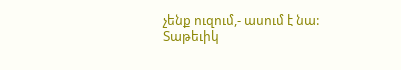չենք ուզում,- ասում է նա:
Տաթեւիկ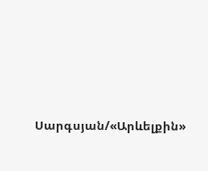Սարգսյան/«Արևելքին»